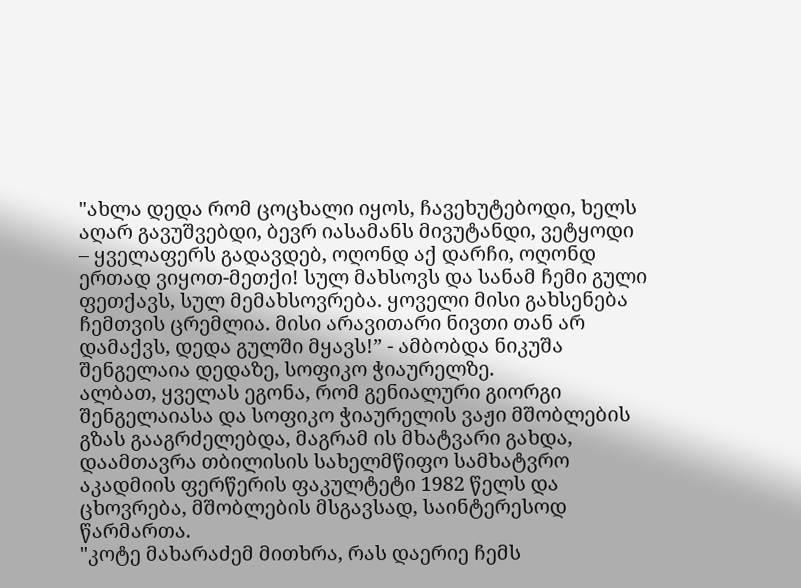"ახლა დედა რომ ცოცხალი იყოს, ჩავეხუტებოდი, ხელს აღარ გავუშვებდი, ბევრ იასამანს მივუტანდი, ვეტყოდი – ყველაფერს გადავდებ, ოღონდ აქ დარჩი, ოღონდ ერთად ვიყოთ-მეთქი! სულ მახსოვს და სანამ ჩემი გული ფეთქავს, სულ მემახსოვრება. ყოველი მისი გახსენება ჩემთვის ცრემლია. მისი არავითარი ნივთი თან არ დამაქვს, დედა გულში მყავს!” - ამბობდა ნიკუშა შენგელაია დედაზე, სოფიკო ჭიაურელზე.
ალბათ, ყველას ეგონა, რომ გენიალური გიორგი შენგელაიასა და სოფიკო ჭიაურელის ვაჟი მშობლების გზას გააგრძელებდა, მაგრამ ის მხატვარი გახდა, დაამთავრა თბილისის სახელმწიფო სამხატვრო აკადმიის ფერწერის ფაკულტეტი 1982 წელს და ცხოვრება, მშობლების მსგავსად, საინტერესოდ წარმართა.
"კოტე მახარაძემ მითხრა, რას დაერიე ჩემს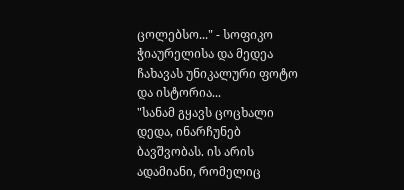ცოლებსო..." - სოფიკო ჭიაურელისა და მედეა ჩახავას უნიკალური ფოტო და ისტორია...
"სანამ გყავს ცოცხალი დედა, ინარჩუნებ ბავშვობას. ის არის ადამიანი, რომელიც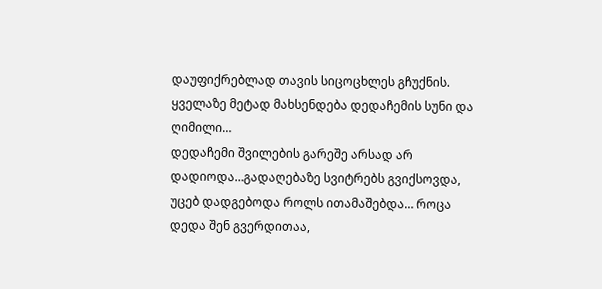დაუფიქრებლად თავის სიცოცხლეს გჩუქნის. ყველაზე მეტად მახსენდება დედაჩემის სუნი და ღიმილი…
დედაჩემი შვილების გარეშე არსად არ დადიოდა…გადაღებაზე სვიტრებს გვიქსოვდა, უცებ დადგებოდა როლს ითამაშებდა… როცა დედა შენ გვერდითაა,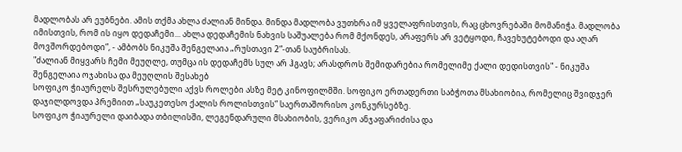მადლობას არ ეუბნები. ამის თქმა ახლა ძალიან მინდა. მინდა მადლობა ვუთხრა იმ ყველაფრისთვის, რაც ცხოვრებაში მომანიჭა. მადლობა იმისთვის, რომ ის იყო დედაჩემი... ახლა დედაჩემის ნახვის საშუალება რომ მქონდეს, არაფერს არ ვეტყოდი, ჩავეხუტებოდი და აღარ მოვშორდებოდი“, - ამბობს ნიკუშა შენგელაია „რუსთავი 2“-თან საუბრისას.
"ძალიან მიყვარს ჩემი მეუღლე, თუმცა ის დედაჩემს სულ არ ჰგავს; არასდროს შემიდარებია რომელიმე ქალი დედისთვის" - ნიკუშა შენგელაია ოჯახისა და მეუღლის შესახებ
სოფიკო ჭიაურელს შესრულებული აქვს როლები ასზე მეტ კინოფილმში. სოფიკო ერთადერთი საბჭოთა მსახიობია, რომელიც შვიდჯერ დაჯილდოვდა პრემიით „საუკეთესო ქალის როლისთვის“ საერთაშორისო კონკურსებზე.
სოფიკო ჭიაურელი დაიბადა თბილისში, ლეგენდარული მსახიობის, ვერიკო ანჯაფარიძისა და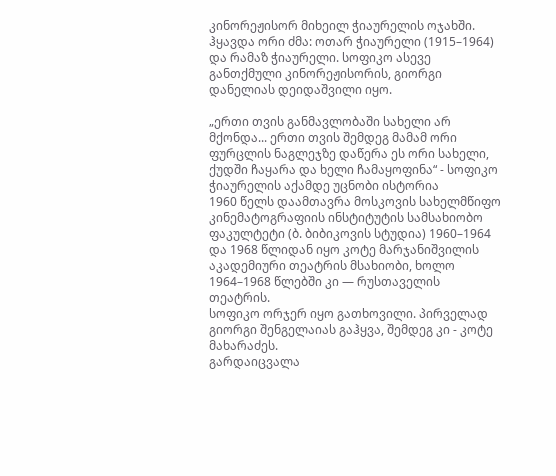კინორეჟისორ მიხეილ ჭიაურელის ოჯახში. ჰყავდა ორი ძმა: ოთარ ჭიაურელი (1915–1964) და რამაზ ჭიაურელი. სოფიკო ასევე განთქმული კინორეჟისორის, გიორგი დანელიას დეიდაშვილი იყო.

„ერთი თვის განმავლობაში სახელი არ მქონდა... ერთი თვის შემდეგ მამამ ორი ფურცლის ნაგლეჯზე დაწერა ეს ორი სახელი, ქუდში ჩაყარა და ხელი ჩამაყოფინა“ - სოფიკო ჭიაურელის აქამდე უცნობი ისტორია
1960 წელს დაამთავრა მოსკოვის სახელმწიფო კინემატოგრაფიის ინსტიტუტის სამსახიობო ფაკულტეტი (ბ. ბიბიკოვის სტუდია) 1960–1964 და 1968 წლიდან იყო კოტე მარჯანიშვილის აკადემიური თეატრის მსახიობი, ხოლო 1964–1968 წლებში კი — რუსთაველის თეატრის.
სოფიკო ორჯერ იყო გათხოვილი. პირველად გიორგი შენგელაიას გაჰყვა, შემდეგ კი - კოტე მახარაძეს.
გარდაიცვალა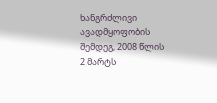ხანგრძლივი ავადმყოფობის შემდეგ, 2008 წლის 2 მარტს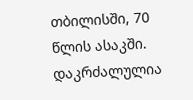თბილისში, 70 წლის ასაკში. დაკრძალულია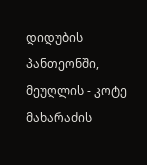დიდუბის პანთეონში, მეუღლის - კოტე მახარაძის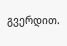გვერდით.